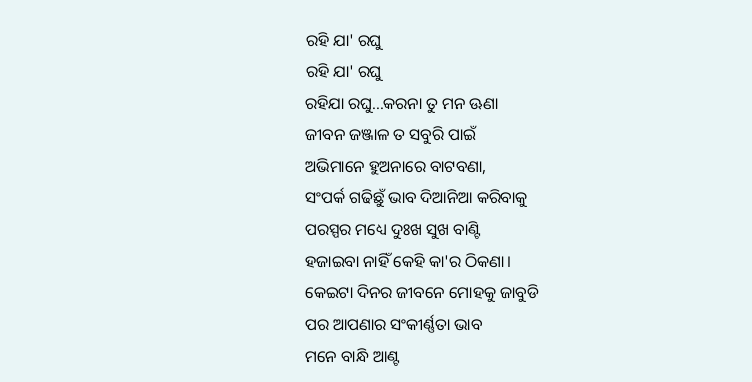ରହି ଯା' ରଘୁ
ରହି ଯା' ରଘୁ
ରହିଯା ରଘୁ...କରନା ତୁ ମନ ଊଣା
ଜୀବନ ଜଞ୍ଜାଳ ତ ସବୁରି ପାଇଁ
ଅଭିମାନେ ହୁଅନାରେ ବାଟବଣା,
ସଂପର୍କ ଗଢିଛୁଁ ଭାବ ଦିଆନିଆ କରିବାକୁ
ପରସ୍ପର ମଧ୍ୟେ ଦୁଃଖ ସୁଖ ବାଣ୍ଟି
ହଜାଇବା ନାହିଁ କେହି କା'ର ଠିକଣା।
କେଇଟା ଦିନର ଜୀବନେ ମୋହକୁ ଜାବୁଡି
ପର ଆପଣାର ସଂକୀର୍ଣ୍ଣତା ଭାବ
ମନେ ବାନ୍ଧି ଆଣ୍ଟ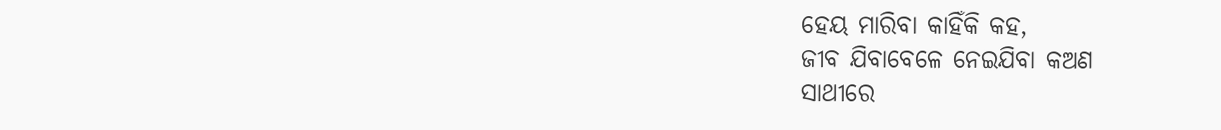ହେୟ ମାରିବା କାହିଁକି କହ,
ଜୀବ ଯିବାବେଳେ ନେଇଯିବା କଅଣ
ସାଥୀରେ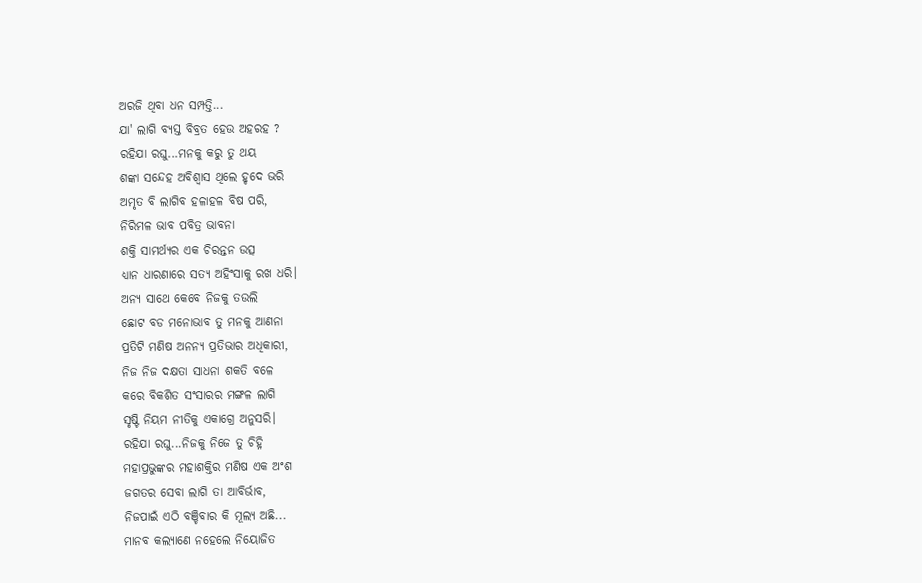ଅରଜି ଥିବା ଧନ ସମ୍ପତ୍ତି...
ଯା' ଲାଗି ବ୍ୟସ୍ତ ବିବ୍ରତ ହେଉ ଅହରହ ?
ରହିଯା ରଘୁ...ମନକୁ କରୁ ତୁ ଥୟ
ଶଙ୍କା ସନ୍ଦେହ ଅବିଶ୍ୱାସ ଥିଲେ ହୃଦେ ଭରି
ଅମୃତ ବି ଲାଗିବ ହଳାହଳ ବିଷ ପରି,
ନିରିମଳ ଭାବ ପବିତ୍ର ଭାବନା
ଶକ୍ତି ସାମର୍ଥ୍ୟର ଏକ ଚିରନ୍ତନ ଉତ୍ସ
ଧ୍ୟାନ ଧାରଣାରେ ସତ୍ୟ ଅହିଂସାକୁ ରଖ ଧରି।
ଅନ୍ୟ ସାଥେ କେବେ ନିଜକୁ ତଉଲି
ଛୋଟ ବଡ ମନୋଭାବ ତୁ ମନକୁ ଆଣନା
ପ୍ରତିଟି ମଣିଷ ଅନନ୍ୟ ପ୍ରତିଭାର ଅଧିକାରୀ,
ନିଜ ନିଜ ଦକ୍ଷତା ସାଧନା ଶକତି ବଳେ
କରେ ବିକଶିତ ସଂସାରର ମଙ୍ଗଳ ଲାଗି
ସୃଷ୍ଟି ନିୟମ ନୀତିକୁ ଏକାଗ୍ରେ ଅନୁସରି।
ରହିଯା ରଘୁ...ନିଜକୁ ନିଜେ ତୁ ଚିହ୍ନି
ମହାପ୍ରଭୁଙ୍କର ମହାଶକ୍ତିର ମଣିଷ ଏକ ଅଂଶ
ଜଗତର ସେବା ଲାଗି ତା ଆବିର୍ଭାବ,
ନିଜପାଇଁ ଏଠି ବଞ୍ଚିବାର କି ମୂଲ୍ୟ ଅଛି...
ମାନବ କଲ୍ୟାଣେ ନହେଲେ ନିୟୋଜିତ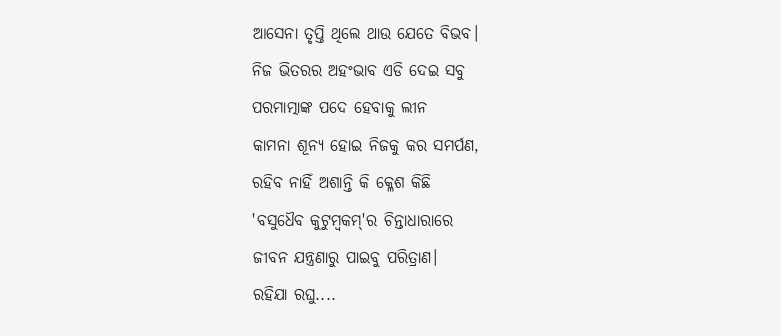ଆସେନା ତୃପ୍ତି ଥିଲେ ଥାଉ ଯେତେ ବିଭବ।
ନିଜ ଭିତରର ଅହଂଭାବ ଏଡି ଦେଇ ସବୁ
ପରମାତ୍ମାଙ୍କ ପଦେ ହେବାକୁ ଲୀନ
କାମନା ଶୂନ୍ୟ ହୋଇ ନିଜକୁ କର ସମର୍ପଣ,
ରହିବ ନାହିଁ ଅଶାନ୍ତି କି କ୍ଳେଶ କିଛି
'ବସୁଧୈବ କୁଟୁମ୍ଵକମ୍'ର ଚିନ୍ତାଧାରାରେ
ଜୀବନ ଯନ୍ତ୍ରଣାରୁ ପାଇବୁ ପରିତ୍ରାଣ।
ରହିଯା ରଘୁ....